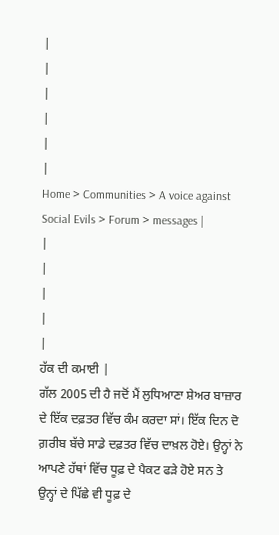|
|
|
|
|
|
Home > Communities > A voice against Social Evils > Forum > messages |
|
|
|
|
|
ਹੱਕ ਦੀ ਕਮਾਈ |
ਗੱਲ 2005 ਦੀ ਹੈ ਜਦੋਂ ਮੈਂ ਲੁਧਿਆਣਾ ਸ਼ੇਅਰ ਬਾਜ਼ਾਰ ਦੇ ਇੱਕ ਦਫ਼ਤਰ ਵਿੱਚ ਕੰਮ ਕਰਦਾ ਸਾਂ। ਇੱਕ ਦਿਨ ਦੋ ਗ਼ਰੀਬ ਬੱਚੇ ਸਾਡੇ ਦਫ਼ਤਰ ਵਿੱਚ ਦਾਖ਼ਲ ਹੋਏ। ਉਨ੍ਹਾਂ ਨੇ ਆਪਣੇ ਹੱਥਾਂ ਵਿੱਚ ਧੂਫ਼ ਦੇ ਪੈਕਟ ਫੜੇ ਹੋਏ ਸਨ ਤੇ ਉਨ੍ਹਾਂ ਦੇ ਪਿੱਛੇ ਵੀ ਧੂਫ਼ ਦੇ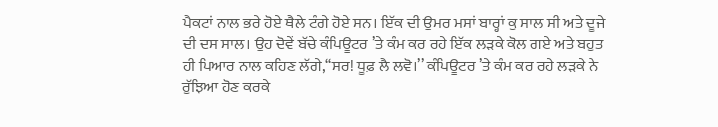ਪੈਕਟਾਂ ਨਾਲ ਭਰੇ ਹੋਏ ਥੈਲੇ ਟੰਗੇ ਹੋਏ ਸਨ। ਇੱਕ ਦੀ ਉਮਰ ਮਸਾਂ ਬਾਰ੍ਹਾਂ ਕੁ ਸਾਲ ਸੀ ਅਤੇ ਦੂਜੇ ਦੀ ਦਸ ਸਾਲ। ਉਹ ਦੋਵੇਂ ਬੱਚੇ ਕੰਪਿਊਟਰ ’ਤੇ ਕੰਮ ਕਰ ਰਹੇ ਇੱਕ ਲੜਕੇ ਕੋਲ ਗਏ ਅਤੇ ਬਹੁਤ ਹੀ ਪਿਆਰ ਨਾਲ ਕਹਿਣ ਲੱਗੇ,‘‘ਸਰ! ਧੂਫ਼ ਲੈ ਲਵੋ।’’ ਕੰਪਿਊਟਰ ’ਤੇ ਕੰਮ ਕਰ ਰਹੇ ਲੜਕੇ ਨੇ ਰੁੱਝਿਆ ਹੋਣ ਕਰਕੇ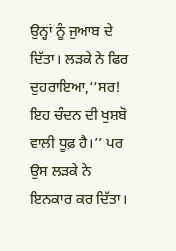ਉਨ੍ਹਾਂ ਨੂੰ ਜੁਆਬ ਦੇ ਦਿੱਤਾ। ਲੜਕੇ ਨੇ ਫਿਰ ਦੁਹਰਾਇਆ,‘‘ਸਰ! ਇਹ ਚੰਦਨ ਦੀ ਖੁਸ਼ਬੋ ਵਾਲੀ ਧੂਫ਼ ਹੈ।’’ ਪਰ ਉਸ ਲੜਕੇ ਨੇ ਇਨਕਾਰ ਕਰ ਦਿੱਤਾ।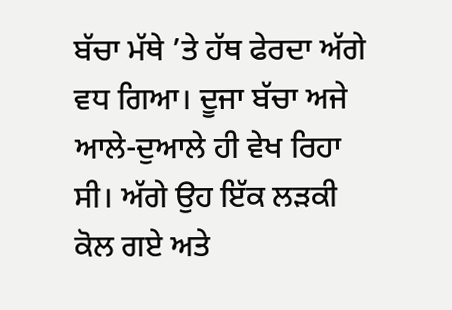ਬੱਚਾ ਮੱਥੇ ’ਤੇ ਹੱਥ ਫੇਰਦਾ ਅੱਗੇ ਵਧ ਗਿਆ। ਦੂਜਾ ਬੱਚਾ ਅਜੇ ਆਲੇ-ਦੁਆਲੇ ਹੀ ਵੇਖ ਰਿਹਾ ਸੀ। ਅੱਗੇ ਉਹ ਇੱਕ ਲੜਕੀ ਕੋਲ ਗਏ ਅਤੇ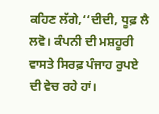ਕਹਿਣ ਲੱਗੇ,‘‘ਦੀਦੀ, ਧੂਫ਼ ਲੈ ਲਵੋ। ਕੰਪਨੀ ਦੀ ਮਸ਼ਹੂਰੀ ਵਾਸਤੇ ਸਿਰਫ਼ ਪੰਜਾਹ ਰੁਪਏ ਦੀ ਵੇਚ ਰਹੇ ਹਾਂ।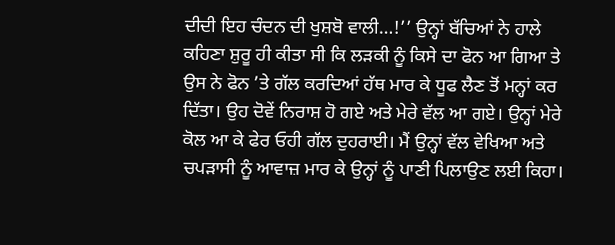ਦੀਦੀ ਇਹ ਚੰਦਨ ਦੀ ਖੁਸ਼ਬੋ ਵਾਲੀ…!’’ ਉਨ੍ਹਾਂ ਬੱਚਿਆਂ ਨੇ ਹਾਲੇ ਕਹਿਣਾ ਸ਼ੁਰੂ ਹੀ ਕੀਤਾ ਸੀ ਕਿ ਲੜਕੀ ਨੂੰ ਕਿਸੇ ਦਾ ਫੋਨ ਆ ਗਿਆ ਤੇ ਉਸ ਨੇ ਫੋਨ ’ਤੇ ਗੱਲ ਕਰਦਿਆਂ ਹੱਥ ਮਾਰ ਕੇ ਧੂਫ ਲੈਣ ਤੋਂ ਮਨ੍ਹਾਂ ਕਰ ਦਿੱਤਾ। ਉਹ ਦੋਵੇਂ ਨਿਰਾਸ਼ ਹੋ ਗਏ ਅਤੇ ਮੇਰੇ ਵੱਲ ਆ ਗਏ। ਉਨ੍ਹਾਂ ਮੇਰੇ ਕੋਲ ਆ ਕੇ ਫੇਰ ਓਹੀ ਗੱਲ ਦੁਹਰਾਈ। ਮੈਂ ਉਨ੍ਹਾਂ ਵੱਲ ਵੇਖਿਆ ਅਤੇ ਚਪੜਾਸੀ ਨੂੰ ਆਵਾਜ਼ ਮਾਰ ਕੇ ਉਨ੍ਹਾਂ ਨੂੰ ਪਾਣੀ ਪਿਲਾਉਣ ਲਈ ਕਿਹਾ।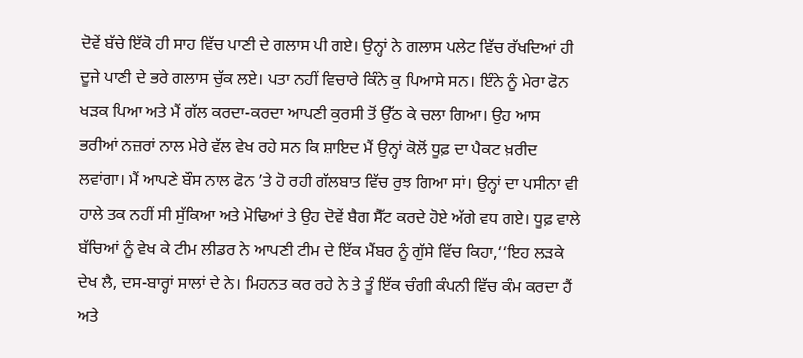ਦੋਵੇਂ ਬੱਚੇ ਇੱਕੋ ਹੀ ਸਾਹ ਵਿੱਚ ਪਾਣੀ ਦੇ ਗਲਾਸ ਪੀ ਗਏ। ਉਨ੍ਹਾਂ ਨੇ ਗਲਾਸ ਪਲੇਟ ਵਿੱਚ ਰੱਖਦਿਆਂ ਹੀ ਦੂਜੇ ਪਾਣੀ ਦੇ ਭਰੇ ਗਲਾਸ ਚੁੱਕ ਲਏ। ਪਤਾ ਨਹੀਂ ਵਿਚਾਰੇ ਕਿੰਨੇ ਕੁ ਪਿਆਸੇ ਸਨ। ਇੰਨੇ ਨੂੰ ਮੇਰਾ ਫੋਨ ਖੜਕ ਪਿਆ ਅਤੇ ਮੈਂ ਗੱਲ ਕਰਦਾ-ਕਰਦਾ ਆਪਣੀ ਕੁਰਸੀ ਤੋਂ ਉੱਠ ਕੇ ਚਲਾ ਗਿਆ। ਉਹ ਆਸ ਭਰੀਆਂ ਨਜ਼ਰਾਂ ਨਾਲ ਮੇਰੇ ਵੱਲ ਵੇਖ ਰਹੇ ਸਨ ਕਿ ਸ਼ਾਇਦ ਮੈਂ ਉਨ੍ਹਾਂ ਕੋਲੋਂ ਧੂਫ਼ ਦਾ ਪੈਕਟ ਖ਼ਰੀਦ ਲਵਾਂਗਾ। ਮੈਂ ਆਪਣੇ ਬੌਸ ਨਾਲ ਫੋਨ ’ਤੇ ਹੋ ਰਹੀ ਗੱਲਬਾਤ ਵਿੱਚ ਰੁਝ ਗਿਆ ਸਾਂ। ਉਨ੍ਹਾਂ ਦਾ ਪਸੀਨਾ ਵੀ ਹਾਲੇ ਤਕ ਨਹੀਂ ਸੀ ਸੁੱਕਿਆ ਅਤੇ ਮੋਢਿਆਂ ਤੇ ਉਹ ਦੋਵੇਂ ਬੈਗ ਸੈੱਟ ਕਰਦੇ ਹੋਏ ਅੱਗੇ ਵਧ ਗਏ। ਧੂਫ਼ ਵਾਲੇ ਬੱਚਿਆਂ ਨੂੰ ਵੇਖ ਕੇ ਟੀਮ ਲੀਡਰ ਨੇ ਆਪਣੀ ਟੀਮ ਦੇ ਇੱਕ ਮੈਂਬਰ ਨੂੰ ਗੁੱਸੇ ਵਿੱਚ ਕਿਹਾ,‘‘ਇਹ ਲੜਕੇ ਦੇਖ ਲੈ, ਦਸ-ਬਾਰ੍ਹਾਂ ਸਾਲਾਂ ਦੇ ਨੇ। ਮਿਹਨਤ ਕਰ ਰਹੇ ਨੇ ਤੇ ਤੂੰ ਇੱਕ ਚੰਗੀ ਕੰਪਨੀ ਵਿੱਚ ਕੰਮ ਕਰਦਾ ਹੈਂ ਅਤੇ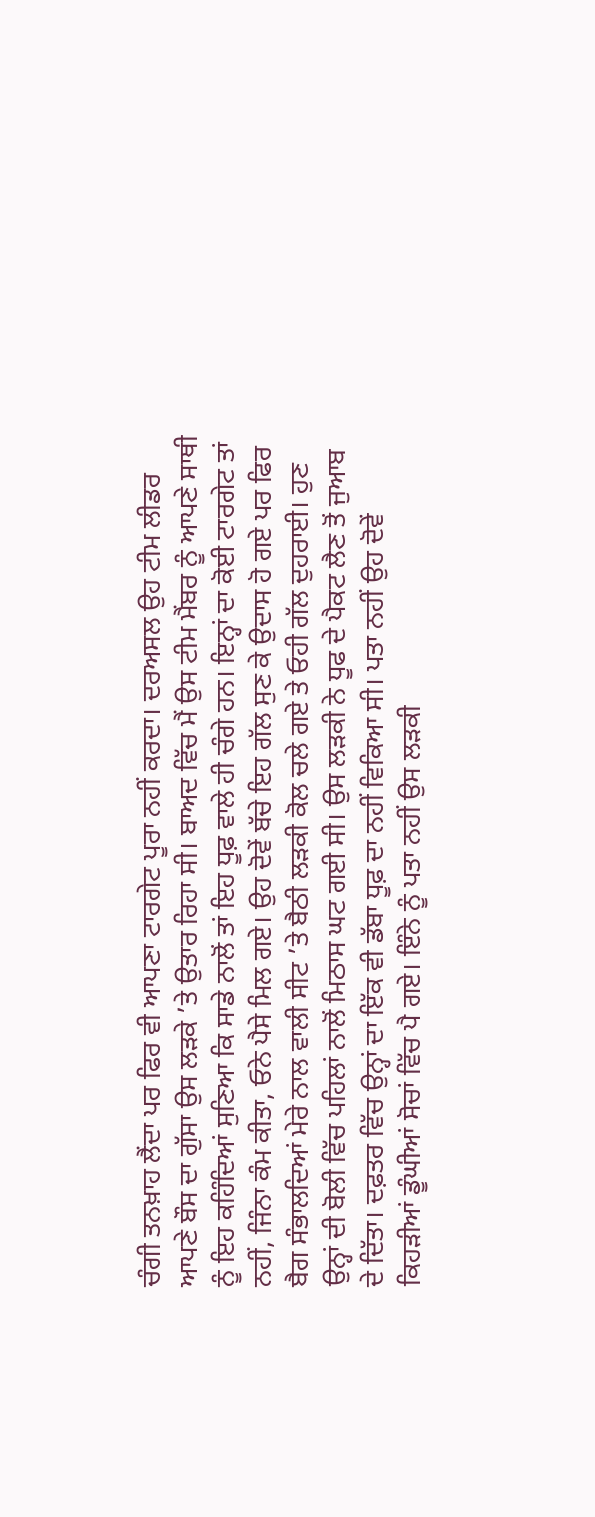ਚੰਗੀ ਤਨਖ਼ਾਹ ਲੈਂਦਾ ਪਰ ਫਿਰ ਵੀ ਆਪਣਾ ਟਾਰਗੇਟ ਪੂਰਾ ਨਹੀਂ ਕਰਦਾ। ਦਰਅਸਲ ਉਹ ਟੀਮ ਲੀਡਰ ਆਪਣੇ ਬੌਸ ਦਾ ਗੁੱਸਾ ਉਸ ਲੜਕੇ ’ਤੇ ਉਤਾਰ ਰਿਹਾ ਸੀ। ਬਾਅਦ ਵਿੱਚ ਮੈਂ ਉਸ ਟੀਮ ਮੈਂਬਰ ਨੂੰ ਆਪਣੇ ਸਾਥੀ ਨੂੰ ਇਹ ਕਹਿੰਦਿਆਂ ਸੁਣਿਆ ਕਿ ਸਾਡੇ ਨਾਲੋਂ ਤਾਂ ਇਹ ਧੂਫ਼ ਵਾਲੇ ਹੀ ਚੰਗੇ ਹਨ। ਇਨ੍ਹਾਂ ਦਾ ਕੋਈ ਟਾਰਗੇਟ ਤਾਂ ਨਹੀਂ, ਜਿੰਨਾ ਕੰਮ ਕੀਤਾ, ਓਨੇ ਪੈਸੇ ਮਿਲ ਗਏ। ਉਹ ਦੋਵੇਂ ਬੱਚੇ ਇਹ ਗੱਲ ਸੁਣ ਕੇ ਉਦਾਸ ਹੋ ਗਏ ਪਰ ਫਿਰ ਬੈਗ ਸੰਭਾਲਦਿਆਂ ਮੇਰੇ ਨਾਲ ਵਾਲੀ ਸੀਟ ’ਤੇ ਬੈਠੀ ਲੜਕੀ ਕੋਲ ਚਲੇ ਗਏ ਤੇ ਓਹੀ ਗੱਲ ਦੁਹਰਾਈ। ਹੁਣ ਉਨ੍ਹਾਂ ਦੀ ਬੋਲੀ ਵਿੱਚ ਪਹਿਲਾਂ ਨਾਲੋਂ ਮਿਠਾਸ ਘਟ ਗਈ ਸੀ। ਉਸ ਲੜਕੀ ਨੇ ਧੂਫ ਦੇ ਪੈਕਟ ਲੈਣ ਤੋਂ ਜੁਆਬ ਦੇ ਦਿੱਤਾ। ਦਫ਼ਤਰ ਵਿੱਚ ਉਨ੍ਹਾਂ ਦਾ ਇੱਕ ਵੀ ਡੱਬਾ ਧੂਫ਼ ਦਾ ਨਹੀਂ ਵਿਕਿਆ ਸੀ। ਪਤਾ ਨਹੀਂ ਉਹ ਦੋਵੇਂ ਕਿਹੜੀਆਂ ਡੂੰਘੀਆਂ ਸੋਚਾਂ ਵਿੱਚ ਪੈ ਗਏ। ਇੰਨੇ ਨੂੰ ਪਤਾ ਨਹੀਂ ਉਸ ਲੜਕੀ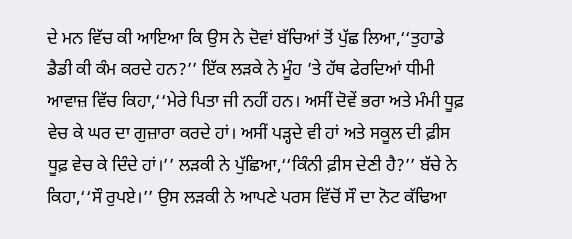ਦੇ ਮਨ ਵਿੱਚ ਕੀ ਆਇਆ ਕਿ ਉਸ ਨੇ ਦੋਵਾਂ ਬੱਚਿਆਂ ਤੋਂ ਪੁੱਛ ਲਿਆ,‘‘ਤੁਹਾਡੇ ਡੈਡੀ ਕੀ ਕੰਮ ਕਰਦੇ ਹਨ?’’ ਇੱਕ ਲੜਕੇ ਨੇ ਮੂੰਹ ’ਤੇ ਹੱਥ ਫੇਰਦਿਆਂ ਧੀਮੀ ਆਵਾਜ਼ ਵਿੱਚ ਕਿਹਾ,‘‘ਮੇਰੇ ਪਿਤਾ ਜੀ ਨਹੀਂ ਹਨ। ਅਸੀਂ ਦੋਵੇਂ ਭਰਾ ਅਤੇ ਮੰਮੀ ਧੂਫ਼ ਵੇਚ ਕੇ ਘਰ ਦਾ ਗੁਜ਼ਾਰਾ ਕਰਦੇ ਹਾਂ। ਅਸੀਂ ਪੜ੍ਹਦੇ ਵੀ ਹਾਂ ਅਤੇ ਸਕੂਲ ਦੀ ਫ਼ੀਸ ਧੂਫ਼ ਵੇਚ ਕੇ ਦਿੰਦੇ ਹਾਂ।’’ ਲੜਕੀ ਨੇ ਪੁੱਛਿਆ,‘‘ਕਿੰਨੀ ਫ਼ੀਸ ਦੇਣੀ ਹੈ?’’ ਬੱਚੇ ਨੇ ਕਿਹਾ,‘‘ਸੌ ਰੁਪਏ।’’ ਉਸ ਲੜਕੀ ਨੇ ਆਪਣੇ ਪਰਸ ਵਿੱਚੋਂ ਸੌ ਦਾ ਨੋਟ ਕੱਢਿਆ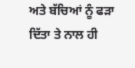ਅਤੇ ਬੱਚਿਆਂ ਨੂੰ ਫੜਾ ਦਿੱਤਾ ਤੇ ਨਾਲ ਹੀ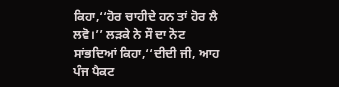ਕਿਹਾ,‘‘ਹੋਰ ਚਾਹੀਦੇ ਹਨ ਤਾਂ ਹੋਰ ਲੈ ਲਵੋ।’’ ਲੜਕੇ ਨੇ ਸੌ ਦਾ ਨੋਟ ਸਾਂਭਦਿਆਂ ਕਿਹਾ,‘‘ਦੀਦੀ ਜੀ, ਆਹ ਪੰਜ ਪੈਕਟ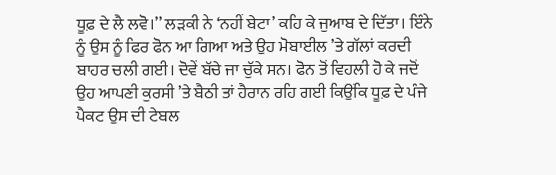ਧੂਫ਼ ਦੇ ਲੈ ਲਵੋ।’’ ਲੜਕੀ ਨੇ ‘ਨਹੀਂ ਬੇਟਾ’ ਕਹਿ ਕੇ ਜੁਆਬ ਦੇ ਦਿੱਤਾ। ਇੰਨੇ ਨੂੰ ਉਸ ਨੂੰ ਫਿਰ ਫੋਨ ਆ ਗਿਆ ਅਤੇ ਉਹ ਮੋਬਾਈਲ ’ਤੇ ਗੱਲਾਂ ਕਰਦੀ ਬਾਹਰ ਚਲੀ ਗਈ। ਦੋਵੇਂ ਬੱਚੇ ਜਾ ਚੁੱਕੇ ਸਨ। ਫੋਨ ਤੋਂ ਵਿਹਲੀ ਹੋ ਕੇ ਜਦੋਂ ਉਹ ਆਪਣੀ ਕੁਰਸੀ ’ਤੇ ਬੈਠੀ ਤਾਂ ਹੈਰਾਨ ਰਹਿ ਗਈ ਕਿਉਂਕਿ ਧੂਫ਼ ਦੇ ਪੰਜੇ ਪੈਕਟ ਉਸ ਦੀ ਟੇਬਲ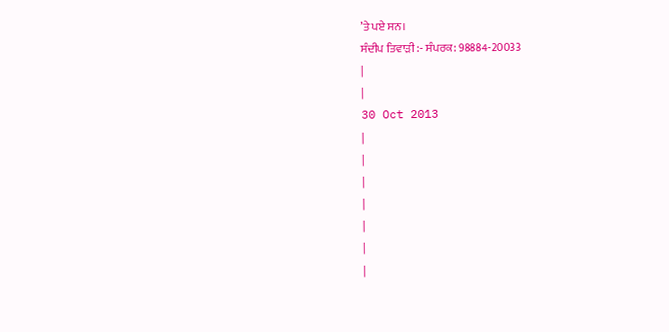’ਤੇ ਪਏ ਸਨ।
ਸੰਦੀਪ ਤਿਵਾੜੀ :- ਸੰਪਰਕ: 98884-20033
|
|
30 Oct 2013
|
|
|
|
|
|
|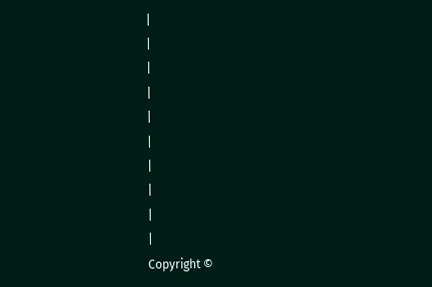|
|
|
|
|
|
|
|
|
|
Copyright ©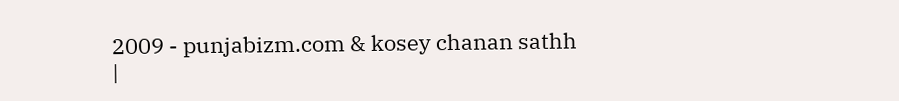2009 - punjabizm.com & kosey chanan sathh
|